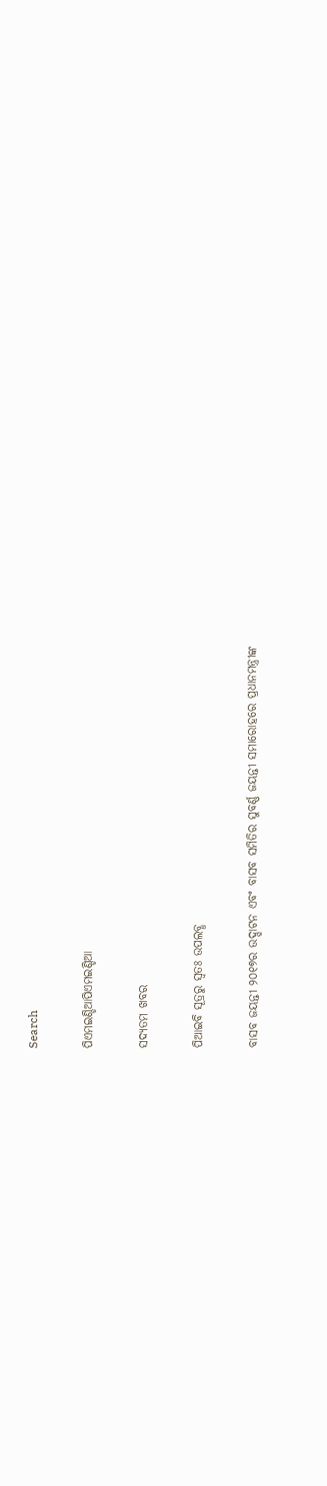Search

ପିଏମଇଣ୍ଡିଆପିଏମଇଣ୍ଡିଆ

ସଦ୍ୟତମ ଖବର

ପିଆଇବି ସୂତ୍ରରୁ ସ୍ବତଃ ଉପଲବ୍ଧ

ବାସବ ଜୟନ୍ତୀ ୨୦୧୭ର ଉଦ୍ଘାଟନ ଏବଂ ବାସବ ସମିତିର ସୁବର୍ଣ୍ଣ ଜୟନ୍ତୀ ସମାରୋହରେ ପ୍ରଧାନମନ୍ତ୍ରୀଙ୍କ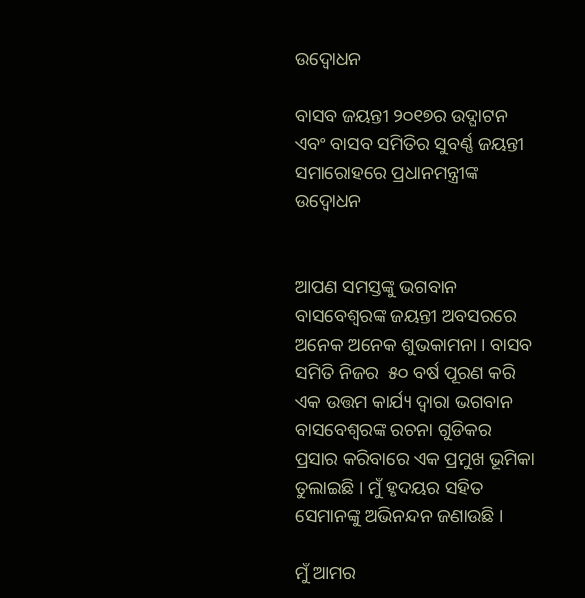ଉଦ୍ବୋଧନ

ବାସବ ଜୟନ୍ତୀ ୨୦୧୭ର ଉଦ୍ଘାଟନ ଏବଂ ବାସବ ସମିତିର ସୁବର୍ଣ୍ଣ ଜୟନ୍ତୀ ସମାରୋହରେ ପ୍ରଧାନମନ୍ତ୍ରୀଙ୍କ ଉଦ୍ବୋଧନ


ଆପଣ ସମସ୍ତଙ୍କୁ ଭଗବାନ ବାସବେଶ୍ୱରଙ୍କ ଜୟନ୍ତୀ ଅବସରରେ ଅନେକ ଅନେକ ଶୁଭକାମନା । ବାସବ ସମିତି ନିଜର  ୫୦ ବର୍ଷ ପୂରଣ କରି ଏକ ଉତ୍ତମ କାର୍ଯ୍ୟ ଦ୍ୱାରା ଭଗବାନ ବାସବେଶ୍ୱରଙ୍କ ରଚନା ଗୁଡିକର ପ୍ରସାର କରିବାରେ ଏକ ପ୍ରମୁଖ ଭୂମିକା ତୁଲାଇଛି । ମୁଁ ହୃଦୟର ସହିତ ସେମାନଙ୍କୁ ଅଭିନନ୍ଦନ ଜଣାଉଛି ।

ମୁଁ ଆମର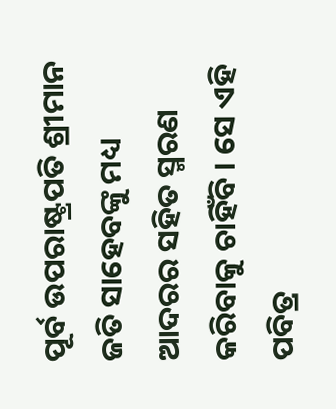ପୂର୍ବ ଉପରାଷ୍ଟ୍ରପତି ଶ୍ରୀମାନ ଜତି ସାହେବଙ୍କୁ ମଧ୍ୟ ଆଦରର ସହିତ ସ୍ମରଣ କରିବାକୁ ଚାହିଁବି । ସେ ଏହି ପବିତ୍ର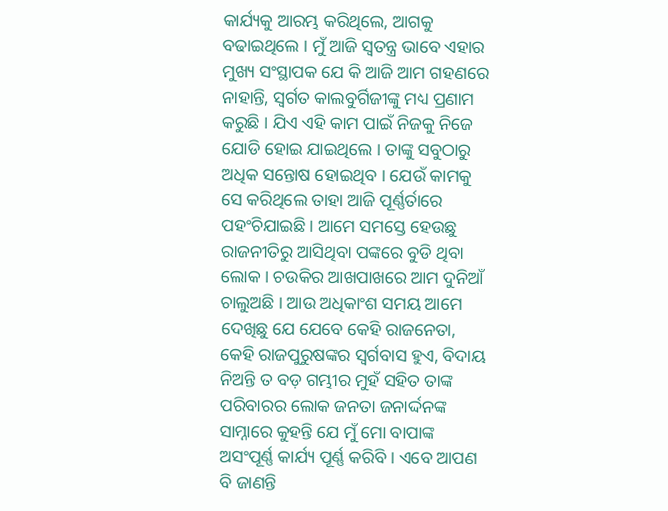କାର୍ଯ୍ୟକୁ ଆରମ୍ଭ କରିଥିଲେ, ଆଗକୁ ବଢାଇଥିଲେ । ମୁଁ ଆଜି ସ୍ୱତନ୍ତ୍ର ଭାବେ ଏହାର ମୁଖ୍ୟ ସଂସ୍ଥାପକ ଯେ କି ଆଜି ଆମ ଗହଣରେ ନାହାନ୍ତି, ସ୍ଵର୍ଗତ କାଲବୁର୍ଗିଜୀଙ୍କୁ ମଧ୍ୟ ପ୍ରଣାମ କରୁଛି । ଯିଏ ଏହି କାମ ପାଇଁ ନିଜକୁ ନିଜେ ଯୋଡି ହୋଇ ଯାଇଥିଲେ । ତାଙ୍କୁ ସବୁଠାରୁ ଅଧିକ ସନ୍ତୋଷ ହୋଇଥିବ । ଯେଉଁ କାମକୁ ସେ କରିଥିଲେ ତାହା ଆଜି ପୂର୍ଣ୍ଣର୍ତାରେ ପହଂଚିଯାଇଛି । ଆମେ ସମସ୍ତେ ହେଉଛୁ ରାଜନୀତିରୁ ଆସିଥିବା ପଙ୍କରେ ବୁଡି ଥିବା ଲୋକ । ଚଉକିର ଆଖପାଖରେ ଆମ ଦୁନିଆଁ ଚାଲୁଅଛି । ଆଉ ଅଧିକାଂଶ ସମୟ ଆମେ ଦେଖିଛୁ ଯେ ଯେବେ କେହି ରାଜନେତା, କେହି ରାଜପୁରୁଷଙ୍କର ସ୍ୱର୍ଗବାସ ହୁଏ, ବିଦାୟ ନିଅନ୍ତି ତ ବଡ଼ ଗମ୍ଭୀର ମୁହଁ ସହିତ ତାଙ୍କ ପରିବାରର ଲୋକ ଜନତା ଜନାର୍ଦ୍ଦନଙ୍କ ସାମ୍ନାରେ କୁହନ୍ତି ଯେ ମୁଁ ମୋ ବାପାଙ୍କ ଅସଂପୂର୍ଣ୍ଣ କାର୍ଯ୍ୟ ପୂର୍ଣ୍ଣ କରିବି । ଏବେ ଆପଣ ବି ଜାଣନ୍ତି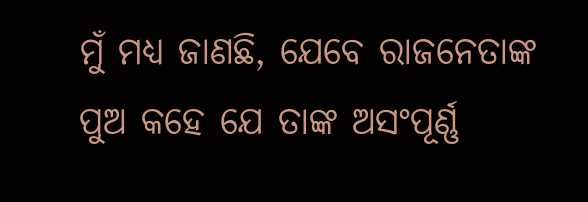ମୁଁ ମଧ୍ୟ ଜାଣଛି, ଯେବେ ରାଜନେତାଙ୍କ ପୁଅ କହେ ଯେ ତାଙ୍କ ଅସଂପୂର୍ଣ୍ଣ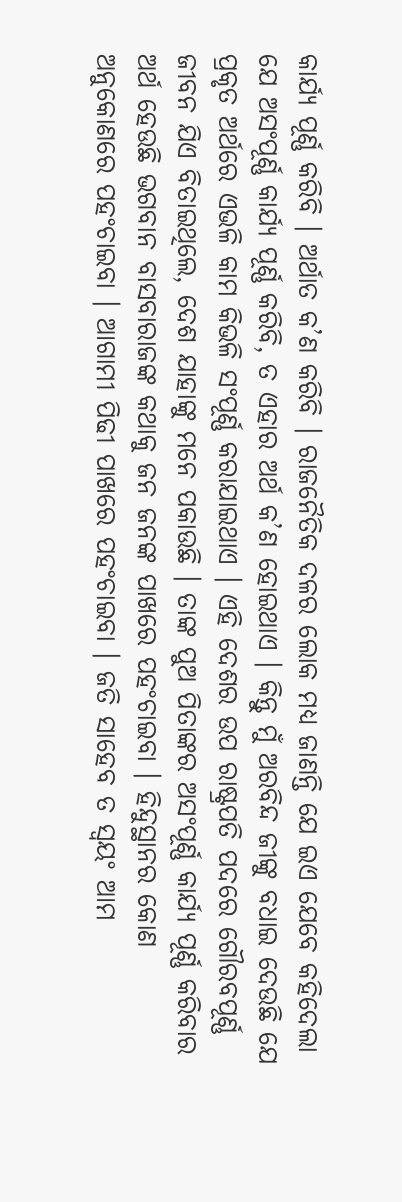କାର୍ଯ୍ୟ ପୂର୍ଣ୍ଣ କରିବି । ଅର୍ଥାତ କ’ଣ କରିବି । ରାଜନୈତିକ ଦଳର ଲୋକ ମଧ୍ୟ ଜାଣନ୍ତି ଯେ ଇଏ ଯେବେ କହିଦେଲା ଯେ ଅସଂପୂର୍ଣ୍ଣ କାର୍ଯ୍ୟ ପୂର୍ଣ୍ଣ କରିବି, ତ ଏହାର ଅର୍ଥ କ’ଣ ହୋଇଥାଏ । କିନ୍ତୁ ମୁଁ ଅରବିନ୍ଦ ଜୀଙ୍କୁ ବଧାଇ ଦେଉଛି ଯେ ପ୍ରକୃତ ଅର୍ଥରେ ଏଭଳି କାମ କିଭଳି ସଂପୂର୍ଣ୍ଣ କରାଯାଇଥାଏ । ଏହି ଦେଶର ଉପ ରାଷ୍ଟ୍ରପତି ପଦରେ ଗୌରବପୂର୍ଣ୍ଣ ଜୀବନ ଯିଏ ବିତାଇଥିଲେ, ଦେଶ ଯାହାଙ୍କୁ ମନେ ପକାଉଛି । ତାଙ୍କ ପୁଅ ପିତାଙ୍କର ଅସଂପୂର୍ଣ୍ଣ କାର୍ଯ୍ୟ ପୂର୍ଣ୍ଣ କରିବାର ଅର୍ଥ ହେଉଛି ଭଗବାନ ବାସବାରାଜଙ୍କ କଥାକୁ ଜନ ଜନଙ୍କ ପାଖରେ ପହଂଚାଇବା । ହିନ୍ଦୁସ୍ଥାନର କୋଣ ଅନୁକୋଣରେ ପହଂଚାଇବା । ଆଗାମୀ ପିଢୀ ପାଖରେ ପହଂଚାଇବା । ଜତି ସାହେବ ତ ସ୍ୱୟଂ ଆମ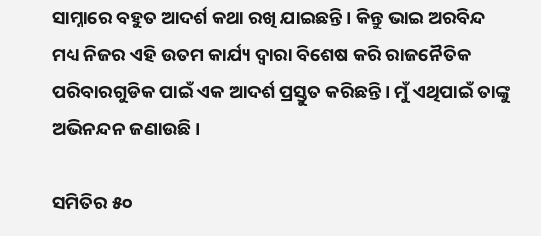ସାମ୍ନାରେ ବହୁତ ଆଦର୍ଶ କଥା ରଖି ଯାଇଛନ୍ତି । କିନ୍ତୁ ଭାଇ ଅରବିନ୍ଦ ମଧ୍ୟ ନିଜର ଏହି ଉତମ କାର୍ଯ୍ୟ ଦ୍ୱାରା ବିଶେଷ କରି ରାଜନୈତିକ ପରିବାରଗୁଡିକ ପାଇଁ ଏକ ଆଦର୍ଶ ପ୍ରସ୍ତୁତ କରିଛନ୍ତି । ମୁଁ ଏଥିପାଇଁ ତାଙ୍କୁ ଅଭିନନ୍ଦନ ଜଣାଉଛି ।

ସମିତିର ୫୦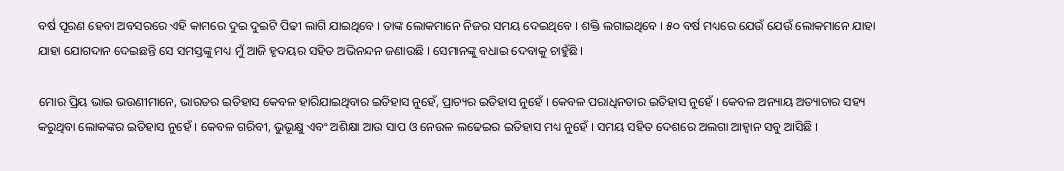ବର୍ଷ ପୂରଣ ହେବା ଅବସରରେ ଏହି କାମରେ ଦୁଇ ଦୁଇଟି ପିଢୀ ଲାଗି ଯାଇଥିବେ । ତାଙ୍କ ଲୋକମାନେ ନିଜର ସମୟ ଦେଇଥିବେ । ଶକ୍ତି ଲଗାଇଥିବେ । ୫୦ ବର୍ଷ ମଧ୍ୟରେ ଯେଉଁ ଯେଉଁ ଲୋକମାନେ ଯାହା ଯାହା ଯୋଗଦାନ ଦେଇଛନ୍ତି ସେ ସମସ୍ତଙ୍କୁ ମଧ୍ୟ ମୁଁ ଆଜି ହୃଦୟର ସହିତ ଅଭିନନ୍ଦନ ଜଣାଉଛି । ସେମାନଙ୍କୁ ବଧାଇ ଦେବାକୁ ଚାହୁଁଛି ।

ମୋର ପ୍ରିୟ ଭାଇ ଭଉଣୀମାନେ, ଭାରତର ଇତିହାସ କେବଳ ହାରିଯାଇଥିବାର ଇତିହାସ ନୁହେଁ, ପ୍ରାଚ୍ୟର ଇତିହାସ ନୁହେଁ । କେବଳ ପରାଧିନତାର ଇତିହାସ ନୁହେଁ । କେବଳ ଅନ୍ୟାୟ ଅତ୍ୟାଚାର ସହ୍ୟ କରୁଥିବା ଲୋକଙ୍କର ଇତିହାସ ନୁହେଁ । କେବଳ ଗରିବୀ, ଭୁଭୂକ୍ଷୁ ଏବଂ ଅଶିକ୍ଷା ଆଉ ସାପ ଓ ନେଉଳ ଲଢେଇର ଇତିହାସ ମଧ୍ୟ ନୁହେଁ । ସମୟ ସହିତ ଦେଶରେ ଅଲଗା ଆହ୍ୱାନ ସବୁ ଆସିଛି ।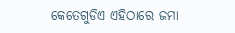କେତେଗୁଡିଏ ଏହିଠାରେ ଜମା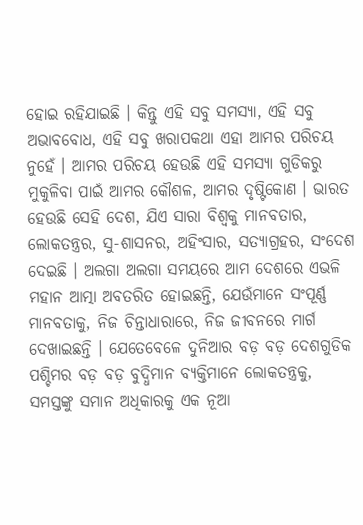ହୋଇ ରହିଯାଇଛି । କିନ୍ତୁ ଏହି ସବୁ ସମସ୍ୟା, ଏହି ସବୁ ଅଭାବବୋଧ, ଏହି ସବୁ ଖରାପକଥା ଏହା ଆମର ପରିଚୟ ନୁହେଁ । ଆମର ପରିଚୟ ହେଉଛି ଏହି ସମସ୍ୟା ଗୁଡିକରୁ ମୁକୁଳିବା ପାଇଁ ଆମର କୌଶଳ, ଆମର ଦୃଷ୍ଟିକୋଣ । ଭାରତ ହେଉଛି ସେହି ଦେଶ, ଯିଏ ସାରା ବିଶ୍ୱକୁ ମାନବତାର, ଲୋକତନ୍ତ୍ରର, ସୁ-ଶାସନର, ଅହିଂସାର, ସତ୍ୟାଗ୍ରହର, ସଂଦେଶ ଦେଇଛି । ଅଲଗା ଅଲଗା ସମୟରେ ଆମ ଦେଶରେ ଏଭଳି ମହାନ ଆତ୍ମା ଅବତରିତ ହୋଇଛନ୍ତି, ଯେଉଁମାନେ ସଂପୂର୍ଣ୍ଣ ମାନବତାକୁ, ନିଜ ଚିନ୍ତାଧାରାରେ, ନିଜ ଜୀବନରେ ମାର୍ଗ ଦେଖାଇଛନ୍ତି । ଯେତେବେଳେ ଦୁନିଆର ବଡ଼ ବଡ଼ ଦେଶଗୁଡିକ ପଶ୍ଚିମର ବଡ଼ ବଡ଼ ବୁଦ୍ଧିମାନ ବ୍ୟକ୍ତିମାନେ ଲୋକତନ୍ତ୍ରକୁ, ସମସ୍ତଙ୍କୁ ସମାନ ଅଧିକାରକୁ ଏକ ନୂଆ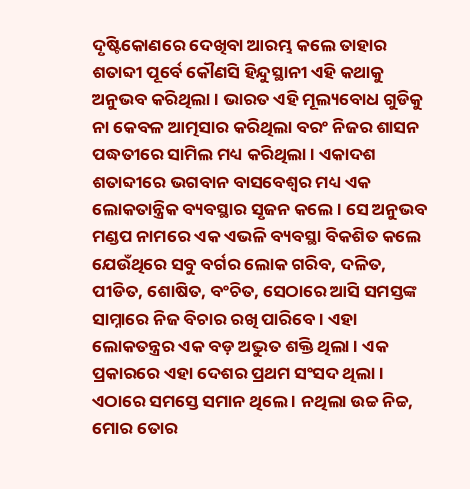ଦୃଷ୍ଟିକୋଣରେ ଦେଖିବା ଆରମ୍ଭ କଲେ ତାହାର ଶତାବ୍ଦୀ ପୂର୍ବେ କୌଣସି ହିନ୍ଦୁସ୍ଥାନୀ ଏହି କଥାକୁ ଅନୁଭବ କରିଥିଲା । ଭାରତ ଏହି ମୂଲ୍ୟବୋଧ ଗୁଡିକୁ ନା କେବଳ ଆତ୍ମସାର କରିଥିଲା ବରଂ ନିଜର ଶାସନ ପଦ୍ଧତୀରେ ସାମିଲ ମଧ୍ୟ କରିଥିଲା । ଏକାଦଶ ଶତାବ୍ଦୀରେ ଭଗବାନ ବାସବେଶ୍ୱର ମଧ୍ୟ ଏକ ଲୋକତାନ୍ତ୍ରିକ ବ୍ୟବସ୍ଥାର ସୃଜନ କଲେ । ସେ ଅନୁଭବ ମଣ୍ଡପ ନାମରେ ଏକ ଏଭଳି ବ୍ୟବସ୍ଥା ବିକଶିତ କଲେ ଯେଉଁଥିରେ ସବୁ ବର୍ଗର ଲୋକ ଗରିବ, ଦଳିତ, ପୀଡିତ, ଶୋଷିତ, ବଂଚିତ, ସେଠାରେ ଆସି ସମସ୍ତଙ୍କ ସାମ୍ନାରେ ନିଜ ବିଚାର ରଖି ପାରିବେ । ଏହା ଲୋକତନ୍ତ୍ରର ଏକ ବଡ଼ ଅଦ୍ଭୁତ ଶକ୍ତି ଥିଲା । ଏକ ପ୍ରକାରରେ ଏହା ଦେଶର ପ୍ରଥମ ସଂସଦ ଥିଲା । ଏଠାରେ ସମସ୍ତେ ସମାନ ଥିଲେ । ନଥିଲା ଉଚ୍ଚ ନିଚ୍ଚ,  ମୋର ତୋର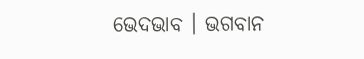ଭେଦଭାବ । ଭଗବାନ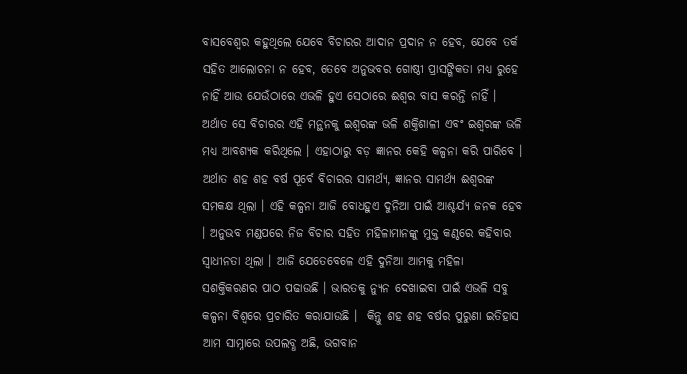ବାସବେଶ୍ୱର କହୁଥିଲେ ଯେବେ ବିଚାରର ଆଦାନ ପ୍ରଦାନ ନ ହେବ, ଯେବେ ତର୍କ ସହିତ ଆଲୋଚନା ନ ହେବ, ତେବେ ଅନୁଭବର ଗୋଷ୍ଠୀ ପ୍ରାସଙ୍ଗିକତା ମଧ୍ୟ ରୁହେ ନାହିଁ ଆଉ ଯେଉଁଠାରେ ଏଭଳି ହୁଏ ସେଠାରେ ଈଶ୍ୱର ବାସ କରନ୍ତି ନାହିଁ । ଅର୍ଥାତ ସେ ବିଚାରର ଏହି ମନ୍ଥନକୁ ଇଶ୍ୱରଙ୍କ ଭଳି ଶକ୍ତିଶାଳୀ ଏବଂ ଇଶ୍ୱରଙ୍କ ଭଳି ମଧ୍ୟ ଆବଶ୍ୟକ କରିଥିଲେ । ଏହାଠାରୁ ବଡ଼ ଜ୍ଞାନର କେହି କଳ୍ପନା କରି ପାରିବେ । ଅର୍ଥାତ ଶହ ଶହ ବର୍ଷ ପୂର୍ବେ ବିଚାରର ସାମର୍ଥ୍ୟ, ଜ୍ଞାନର ସାମର୍ଥ୍ୟ ଈଶ୍ୱରଙ୍କ ସମକକ୍ଷ ଥିଲା । ଏହି କଳ୍ପନା ଆଜି ବୋଧହୁଏ ଦୁନିଆ ପାଇଁ ଆଶ୍ଚର୍ଯ୍ୟ ଜନକ ହେବ । ଅନୁଭବ ମଣ୍ଡପରେ ନିଜ ବିଚାର ସହିତ ମହିଳାମାନଙ୍କୁ ମୁକ୍ତ କଣ୍ଠରେ କହିବାର ସ୍ୱାଧୀନତା ଥିଲା । ଆଜି ଯେତେବେଳେ ଏହି ଦୁନିଆ ଆମକୁ ମହିଳା ସଶକ୍ତିକରଣର ପାଠ ପଢାଉଛି । ଭାରତକୁ ନ୍ୟୁନ ଦେଖାଇବା ପାଇଁ ଏଭଳି ସବୁ କଳ୍ପନା ବିଶ୍ୱରେ ପ୍ରଚାରିତ କରାଯାଉଛି ।  କିନ୍ତୁ ଶହ ଶହ ବର୍ଷର ପୁରୁଣା ଇତିହାସ ଆମ ସାମ୍ନାରେ ଉପଲବ୍ଧ ଅଛି, ଭଗବାନ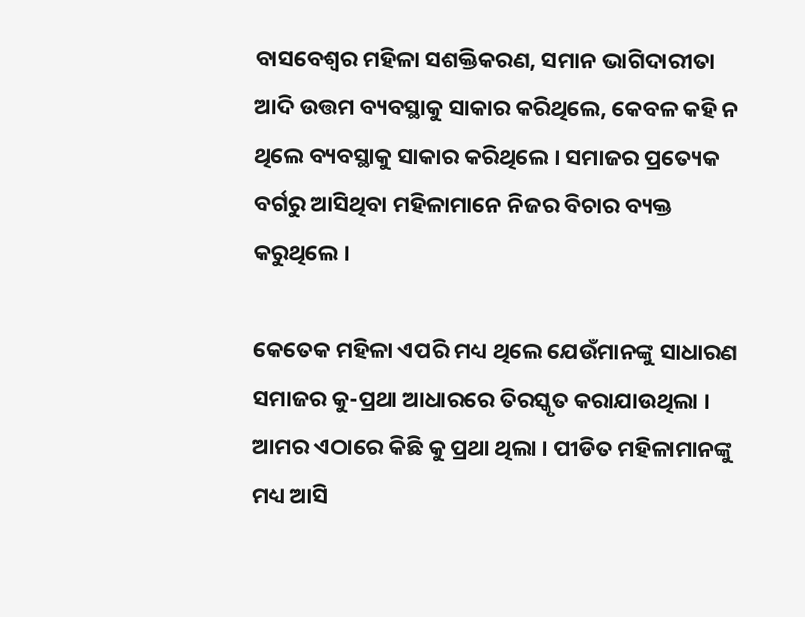ବାସବେଶ୍ୱର ମହିଳା ସଶକ୍ତିକରଣ, ସମାନ ଭାଗିଦାରୀତା ଆଦି ଉତ୍ତମ ବ୍ୟବସ୍ଥାକୁ ସାକାର କରିଥିଲେ, କେବଳ କହି ନ ଥିଲେ ବ୍ୟବସ୍ଥାକୁ ସାକାର କରିଥିଲେ । ସମାଜର ପ୍ରତ୍ୟେକ ବର୍ଗରୁ ଆସିଥିବା ମହିଳାମାନେ ନିଜର ବିଚାର ବ୍ୟକ୍ତ କରୁଥିଲେ ।

କେତେକ ମହିଳା ଏପରି ମଧ୍ୟ ଥିଲେ ଯେଉଁମାନଙ୍କୁ ସାଧାରଣ ସମାଜର କୁ-ପ୍ରଥା ଆଧାରରେ ତିରସ୍କୃତ କରାଯାଉଥିଲା । ଆମର ଏଠାରେ କିଛି କୁ ପ୍ରଥା ଥିଲା । ପୀଡିତ ମହିଳାମାନଙ୍କୁ ମଧ୍ୟ ଆସି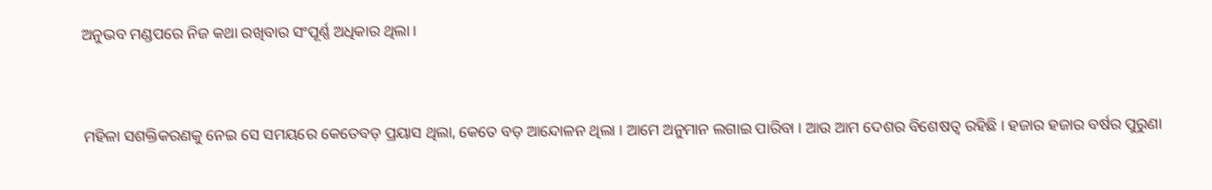ଅନୁଭବ ମଣ୍ଡପରେ ନିଜ କଥା ରଖିବାର ସଂପୂର୍ଣ୍ଣ ଅଧିକାର ଥିଲା ।



ମହିଳା ସଶକ୍ତିକରଣକୁ ନେଇ ସେ ସମୟରେ କେତେବଡ଼ ପ୍ରୟାସ ଥିଲା, କେତେ ବଡ଼ ଆନ୍ଦୋଳନ ଥିଲା । ଆମେ ଅନୁମାନ ଲଗାଇ ପାରିବା । ଆଉ ଆମ ଦେଶର ବିଶେଷତ୍ୱ ରହିଛି । ହଜାର ହଜାର ବର୍ଷର ପୁରୁଣା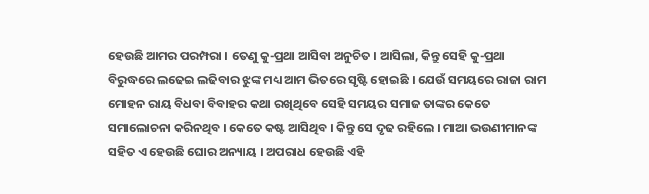ହେଉଛି ଆମର ପରମ୍ପରା । ତେଣୁ କୁ-ପ୍ରଥା ଆସିବା ଅନୁଚିତ । ଆସିଲା, କିନ୍ତୁ ସେହି କୁ-ପ୍ରଥା ବିରୁଦ୍ଧରେ ଲଢେଇ ଲଢିବାର ଝୁଙ୍କ ମଧ୍ୟ ଆମ ଭିତରେ ସୃଷ୍ଟି ହୋଇଛି । ଯେଉଁ ସମୟରେ ରାଜା ରାମ ମୋହନ ରାୟ ବିଧବା ବିବାହର କଥା ରଖିଥିବେ ସେହି ସମୟର ସମାଜ ତାଙ୍କର କେତେ ସମାଲୋଚନା କରିନଥିବ । କେତେ କଷ୍ଟ ଆସିଥିବ । କିନ୍ତୁ ସେ ଦୃଢ ରହିଲେ । ମାଆ ଭଉଣୀମାନଙ୍କ ସହିତ ଏ ହେଉଛି ଘୋର ଅନ୍ୟାୟ । ଅପରାଧ ହେଉଛି ଏହି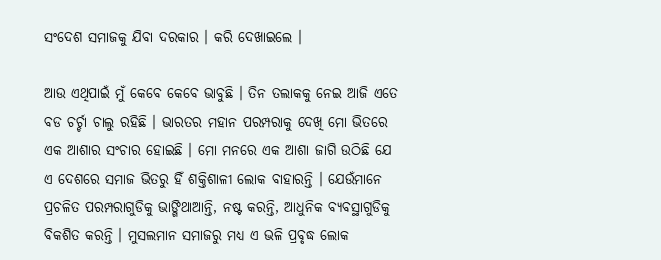ସଂଦେଶ ସମାଜକୁ ଯିବା ଦରକାର । କରି ଦେଖାଇଲେ ।

ଆଉ ଏଥିପାଇଁ ମୁଁ କେବେ କେବେ ଭାବୁଛି । ତିନ ତଲାକକୁ ନେଇ ଆଜି ଏତେ ବଡ ଚର୍ଚ୍ଚା ଚାଲୁ ରହିଛି । ଭାରତର ମହାନ ପରମ୍ପରାକୁ ଦେଖି ମୋ ଭିତରେ ଏକ ଆଶାର ସଂଚାର ହୋଇଛି । ମୋ ମନରେ ଏକ ଆଶା ଜାଗି ଉଠିଛି ଯେ ଏ ଦେଶରେ ସମାଜ ଭିତରୁ ହିଁ ଶକ୍ତିଶାଳୀ ଲୋକ ବାହାରନ୍ତି । ଯେଉଁମାନେ ପ୍ରଚଳିତ ପରମ୍ପରାଗୁଡିକୁ ଭାଙ୍ଗିଥାଆନ୍ତି, ନଷ୍ଟ କରନ୍ତି, ଆଧୁନିକ ବ୍ୟବସ୍ଥାଗୁଡିକୁ ବିକଶିତ କରନ୍ତି । ମୁସଲମାନ ସମାଜରୁ ମଧ୍ୟ ଏ ଭଳି ପ୍ରବୃଦ୍ଧ ଲୋକ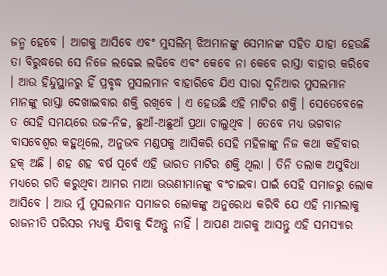ଜନ୍ମ ହେବେ । ଆଗକୁ ଆସିବେ ଏବଂ ମୁସଲିମ୍ ଝିଅମାନଙ୍କୁ ସେମାନଙ୍କ ସହିତ ଯାହା ହେଉଛି  ତା ବିରୁଦ୍ଧରେ ସେ ନିଜେ ଲଢେଇ ଲଢିବେ ଏବଂ କେବେ ନା କେବେ ରାସ୍ତା ବାହାର କରିବେ । ଆଉ ହିନ୍ଦୁସ୍ଥାନରୁ ହିଁ ପ୍ରବୃଦ୍ଧ ମୁସଲମାନ ବାହାରିବେ ଯିଏ ସାରା ଦୂନିଆର ମୁସଲମାନ ମାନଙ୍କୁ ରାସ୍ତା ଦେଖାଇବାର ଶକ୍ତି ରଖିବେ । ଏ ହେଉଛି ଏହି ମାଟିର ଶକ୍ତି । ସେତେବେଳେ ତ ସେହି ସମୟରେ ଉଚ୍ଚ-ନିଚ୍ଚ, ଛୁଆଁ-ଅଛୁଆଁ ପ୍ରଥା ଚାଲୁଥିବ । ତେବେ ମଧ୍ୟ ଭଗବାନ ବାସବେଶ୍ୱର କହୁଥିଲେ, ଅନୁଭବ ମଣ୍ଡପକୁ ଆସିକରି ସେହି ମହିଳାଙ୍କୁ ନିଜ କଥା କହିବାର ହକ୍ ଅଛି । ଶହ ଶହ ବର୍ଷ ପୂର୍ବେ ଏହି ଭାରତ ମାଟିର ଶକ୍ତି ଥିଲା । ତିନି ତଲାକ ଅସୁବିଧା ମଧ୍ୟରେ ଗତି କରୁଥିବା ଆମର ମାଆ ଭଉଣୀମାନଙ୍କୁ ବଂଚାଇବା ପାଇଁ ସେହି ସମାଜରୁ ଲୋକ ଆସିବେ । ଆଉ ମୁଁ ମୁସଲମାନ ସମାଜର ଲୋକଙ୍କୁ ଅନୁରୋଧ କରିବି ଯେ ଏହି ମାମଲାକୁ ରାଜନୀତି ପରିସର ମଧ୍ୟକୁ ଯିବାକୁ ଦିଅନ୍ତୁ ନାହିଁ । ଆପଣ ଆଗକୁ ଆସନ୍ତୁ ଏହି ସମସ୍ୟାର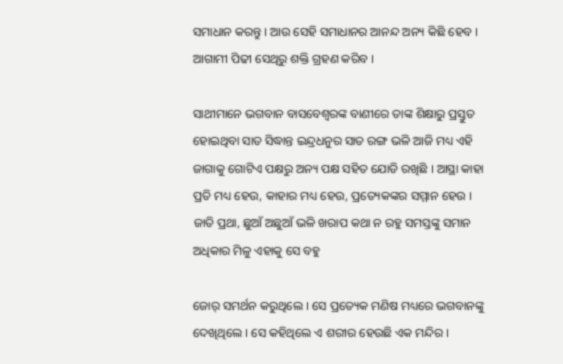ସମାଧାନ କରନ୍ତୁ । ଆଉ ସେହି ସମାଧାନର ଆନନ୍ଦ ଅନ୍ୟ କିଛି ହେବ । ଆଗାମୀ ପିଢୀ ସେଥିରୁ ଶକ୍ତି ଗ୍ରହଣ କରିବ ।

ସାଥୀମାନେ ଭଗବାନ ବାସବେଶ୍ୱରଙ୍କ ବାଣୀରେ ତାଙ୍କ ଶିକ୍ଷାରୁ ପ୍ରସ୍ତୁତ ହୋଇଥିବା ସାତ ସିଦ୍ଧାନ୍ତ ଇନ୍ଦ୍ରଧନୁର ସାତ ରଙ୍ଗ ଭଳି ଆଜି ମଧ୍ୟ ଏହି ଜାଗାକୁ ଗୋଟିଏ ପକ୍ଷରୁ ଅନ୍ୟ ପକ୍ଷ ସହିତ ଯୋଡି ରଖିଛି । ଆସ୍ଥା କାହା ପ୍ରତି ମଧ୍ୟ ହେଉ, କାହାର ମଧ୍ୟ ହେଉ, ପ୍ରତ୍ୟେକଙ୍କର ସମ୍ମାନ ହେଉ । ଜାତି ପ୍ରଥା, ଛୁଆଁ ଅଛୁଆଁ ଭଳି ଖରାପ କଥା ନ ରହୁ ସମସ୍ତଙ୍କୁ ସମାନ ଅଧିକାର ମିଳୁ ଏହାକୁ ସେ ବହୁ

ଜୋର୍ ସମର୍ଥନ କରୁଥିଲେ । ସେ ପ୍ରତ୍ୟେକ ମଣିଷ ମଧ୍ୟରେ ଭଗବାନଙ୍କୁ ଦେଖିଥିଲେ । ସେ କହିଥିଲେ ଏ ଶରୀର ହେଉଛି ଏକ ମନ୍ଦିର ।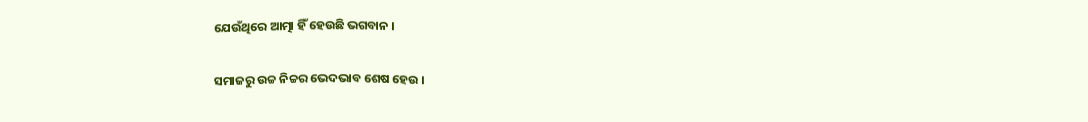ଯେଉଁଥିରେ ଆତ୍ମା ହିଁ ହେଉଛି ଭଗବାନ ।

ସମାଜରୁ ଉଚ୍ଚ ନିଚ୍ଚର ଭେଦଭାବ ଶେଷ ହେଉ ।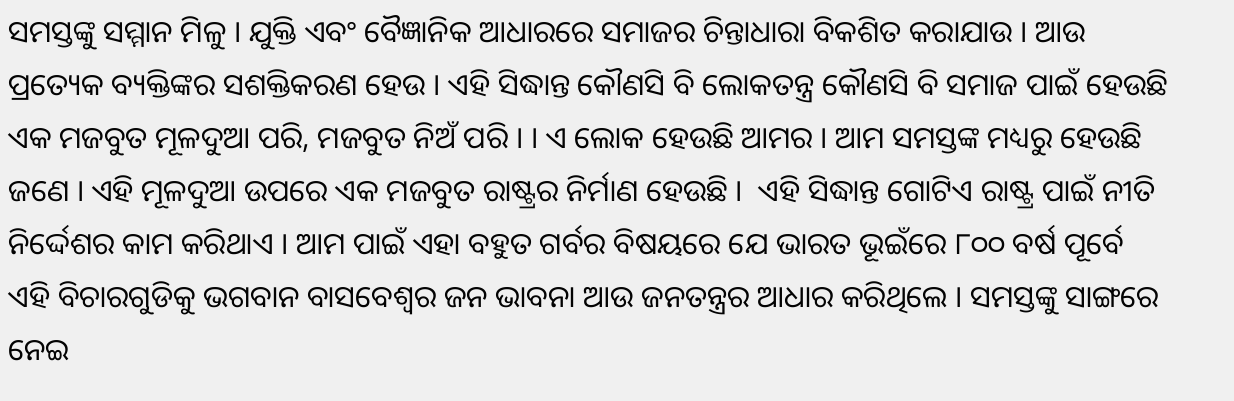ସମସ୍ତଙ୍କୁ ସମ୍ମାନ ମିଳୁ । ଯୁକ୍ତି ଏବଂ ବୈଜ୍ଞାନିକ ଆଧାରରେ ସମାଜର ଚିନ୍ତାଧାରା ବିକଶିତ କରାଯାଉ । ଆଉ ପ୍ରତ୍ୟେକ ବ୍ୟକ୍ତିଙ୍କର ସଶକ୍ତିକରଣ ହେଉ । ଏହି ସିଦ୍ଧାନ୍ତ କୌଣସି ବି ଲୋକତନ୍ତ୍ର କୌଣସି ବି ସମାଜ ପାଇଁ ହେଉଛି ଏକ ମଜବୁତ ମୂଳଦୁଆ ପରି, ମଜବୁତ ନିଅଁ ପରି । । ଏ ଲୋକ ହେଉଛି ଆମର । ଆମ ସମସ୍ତଙ୍କ ମଧ୍ୟରୁ ହେଉଛି ଜଣେ । ଏହି ମୂଳଦୁଆ ଉପରେ ଏକ ମଜବୁତ ରାଷ୍ଟ୍ରର ନିର୍ମାଣ ହେଉଛି ।  ଏହି ସିଦ୍ଧାନ୍ତ ଗୋଟିଏ ରାଷ୍ଟ୍ର ପାଇଁ ନୀତି ନିର୍ଦ୍ଦେଶର କାମ କରିଥାଏ । ଆମ ପାଇଁ ଏହା ବହୁତ ଗର୍ବର ବିଷୟରେ ଯେ ଭାରତ ଭୂଇଁରେ ୮୦୦ ବର୍ଷ ପୂର୍ବେ ଏହି ବିଚାରଗୁଡିକୁ ଭଗବାନ ବାସବେଶ୍ୱର ଜନ ଭାବନା ଆଉ ଜନତନ୍ତ୍ରର ଆଧାର କରିଥିଲେ । ସମସ୍ତଙ୍କୁ ସାଙ୍ଗରେ ନେଇ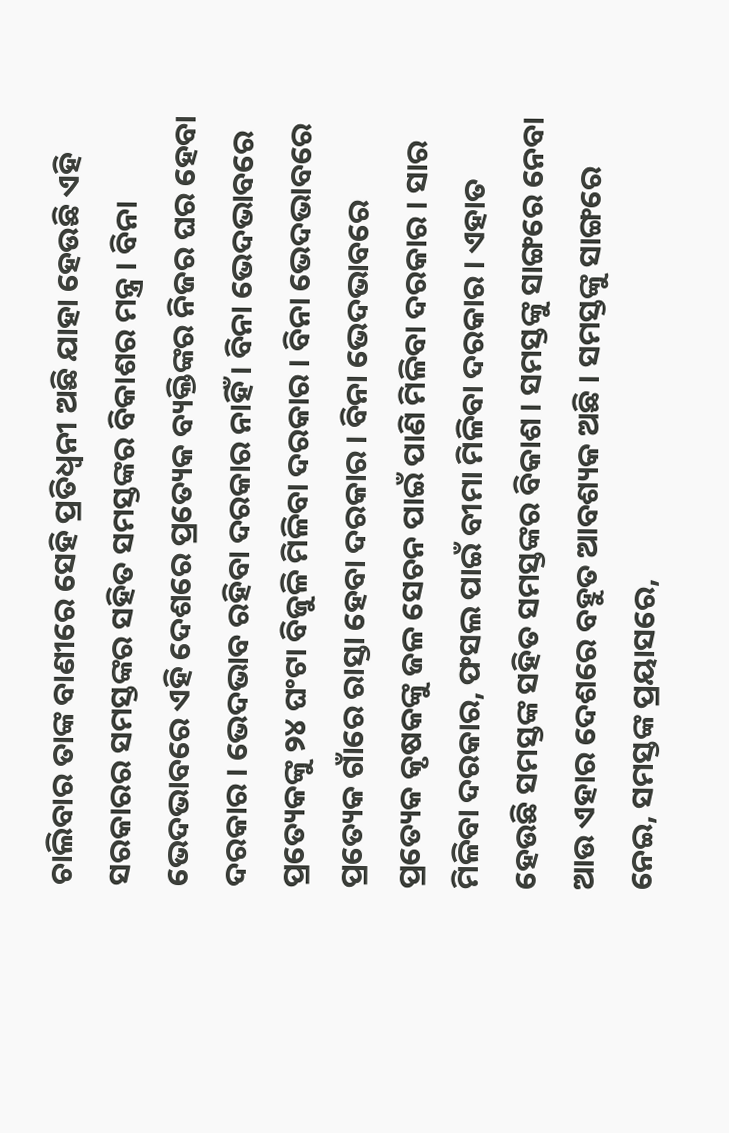ଚାଲିବାର ତାଙ୍କ ବାଣୀରେ ସେହି ପ୍ରତିଧ୍ୱନୀ ଅଛି ଯାହା ହେଉଛି ଏହି ସରକାରର ସମସ୍ତଙ୍କର ସହିତ ସମସ୍ତଙ୍କର ବିକାଶର ମନ୍ତ୍ର । ବିନା ଭେଦଭାବରେ ଏହି ଦେଶରେ ପ୍ରତ୍ୟେକ ବ୍ୟକ୍ତିଙ୍କର ନିଜର ଘର ହେବା ଦରକାର । ଭେଦଭାବ ରହିବା ଦରକାର ନାହିଁ । ବିନା ଭେଦଭାବରେ ପ୍ରତ୍ୟେକଙ୍କୁ ୨୪ ଘଂଟା ବିଜୁଳି ମିଳିବା ଦରକାର । ବିନା ଭେଦଭାବରେ ପ୍ରତ୍ୟେକ ଗାଁରେ ରାସ୍ତା ହେବା ଦରକାର । ବିନା ଭେଦଭାବରେ ପ୍ରତ୍ୟେକ କୃଷକଙ୍କୁ ଜଳ ସେଚନ ପାଇଁ ପାଣି ମିଳିବା ଦରକାର । ସାର ମିଳିବା ଦରକାର, ଫସଲ ପାଇଁ ବୀମା ମିଳିବା ଦରକାର । ଏହାତ ହେଉଛି ସମସ୍ତଙ୍କ ସହିତ ସମସ୍ତଙ୍କର ବିକାଶ । ସମସ୍ତଙ୍କୁ ସାଙ୍ଗରେ ନେବା ଆଉ ଏହାର ଦେଶରେ ବହୁତ ଆବଶ୍ୟକ ଅଛି । ସମସ୍ତଙ୍କୁ ସାଙ୍ଗରେ ନେଇ, ସମସ୍ତଙ୍କ ପ୍ରୟାସରେ,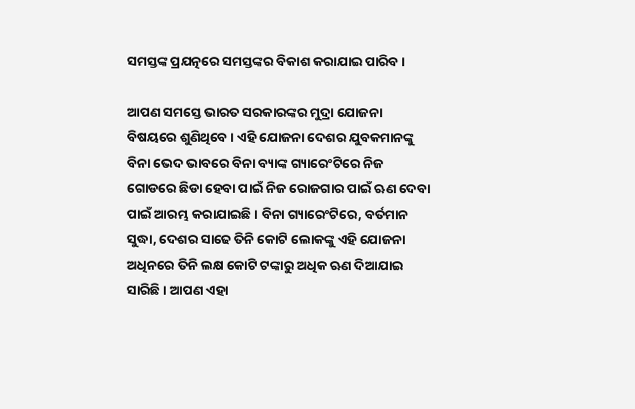ସମସ୍ତଙ୍କ ପ୍ରଯତ୍ନରେ ସମସ୍ତଙ୍କର ବିକାଶ କରାଯାଇ ପାରିବ ।

ଆପଣ ସମସ୍ତେ ଭାରତ ସରକାରଙ୍କର ମୁଦ୍ରା ଯୋଜନା ବିଷୟରେ ଶୁଣିଥିବେ । ଏହି ଯୋଜନା ଦେଶର ଯୁବକମାନଙ୍କୁ ବିନା ଭେଦ ଭାବରେ ବିନା ବ୍ୟାଙ୍କ ଗ୍ୟାରେଂଟିରେ ନିଜ ଗୋଡରେ ଛିଡା ହେବା ପାଇଁ ନିଜ ରୋଜଗାର ପାଇଁ ଋଣ ଦେବା ପାଇଁ ଆରମ୍ଭ କରାଯାଇଛି । ବିନା ଗ୍ୟାରେଂଟିରେ, ବର୍ତମାନ ସୁଦ୍ଧା, ଦେଶର ସାଢେ ତିନି କୋଟି ଲୋକଙ୍କୁ ଏହି ଯୋଜନା ଅଧିନରେ ତିନି ଲକ୍ଷ କୋଟି ଟଙ୍କାରୁ ଅଧିକ ଋଣ ଦିଆଯାଇ ସାରିଛି । ଆପଣ ଏହା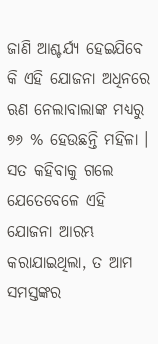ଜାଣି ଆଶ୍ଚର୍ଯ୍ୟ ହେଇଯିବେ କି ଏହି ଯୋଜନା ଅଧିନରେ ଋଣ ନେଲାବାଲାଙ୍କ ମଧ୍ୟରୁ ୭୬ % ହେଉଛନ୍ତି ମହିଳା । ସତ କହିବାକୁ ଗଲେ ଯେତେବେଳେ ଏହି ଯୋଜନା ଆରମ୍ଭ କରାଯାଇଥିଲା, ତ ଆମ ସମସ୍ତଙ୍କର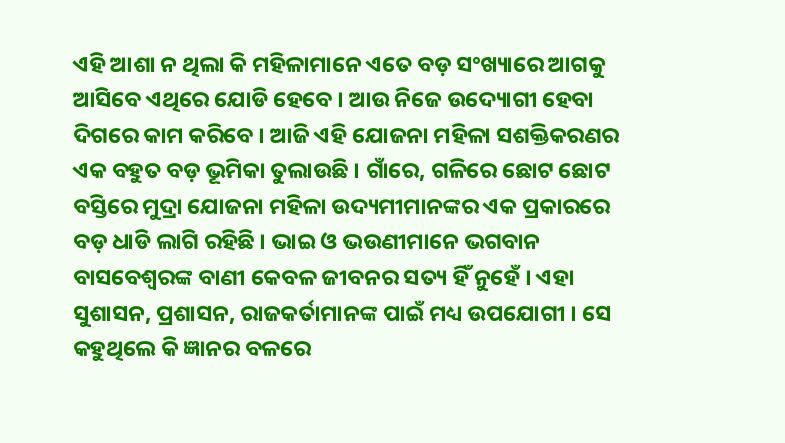ଏହି ଆଶା ନ ଥିଲା କି ମହିଳାମାନେ ଏତେ ବଡ଼ ସଂଖ୍ୟାରେ ଆଗକୁ ଆସିବେ ଏଥିରେ ଯୋଡି ହେବେ । ଆଉ ନିଜେ ଉଦ୍ୟୋଗୀ ହେବା ଦିଗରେ କାମ କରିବେ । ଆଜି ଏହି ଯୋଜନା ମହିଳା ସଶକ୍ତିକରଣର ଏକ ବହୁତ ବଡ଼ ଭୂମିକା ତୁଲାଉଛି । ଗାଁରେ, ଗଳିରେ ଛୋଟ ଛୋଟ ବସ୍ତିରେ ମୁଦ୍ରା ଯୋଜନା ମହିଳା ଉଦ୍ୟମୀମାନଙ୍କର ଏକ ପ୍ରକାରରେ ବଡ଼ ଧାଡି ଲାଗି ରହିଛି । ଭାଇ ଓ ଭଉଣୀମାନେ ଭଗବାନ ବାସବେଶ୍ୱରଙ୍କ ବାଣୀ କେବଳ ଜୀବନର ସତ୍ୟ ହିଁ ନୁହେଁ । ଏହା ସୁଶାସନ, ପ୍ରଶାସନ, ରାଜକର୍ତାମାନଙ୍କ ପାଇଁ ମଧ୍ୟ ଉପଯୋଗୀ । ସେ କହୁଥିଲେ କି ଜ୍ଞାନର ବଳରେ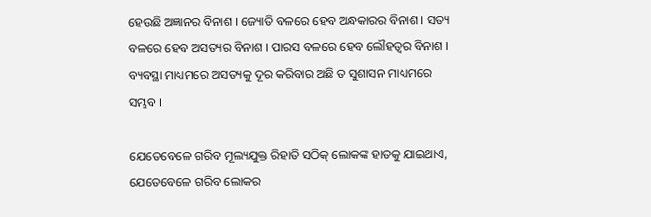ହେଉଛି ଅଜ୍ଞାନର ବିନାଶ । ଜ୍ୟୋତି ବଳରେ ହେବ ଅନ୍ଧକାରର ବିନାଶ । ସତ୍ୟ ବଳରେ ହେବ ଅସତ୍ୟର ବିନାଶ । ପାରସ ବଳରେ ହେବ ଲୌହତ୍ୱର ବିନାଶ । ବ୍ୟବସ୍ଥା ମାଧ୍ୟମରେ ଅସତ୍ୟକୁ ଦୂର କରିବାର ଅଛି ତ ସୁଶାସନ ମାଧ୍ୟମରେ ସମ୍ଭବ ।

ଯେତେବେଳେ ଗରିବ ମୂଲ୍ୟଯୁକ୍ତ ରିହାତି ସଠିକ୍ ଲୋକଙ୍କ ହାତକୁ ଯାଇଥାଏ, ଯେତେବେଳେ ଗରିବ ଲୋକର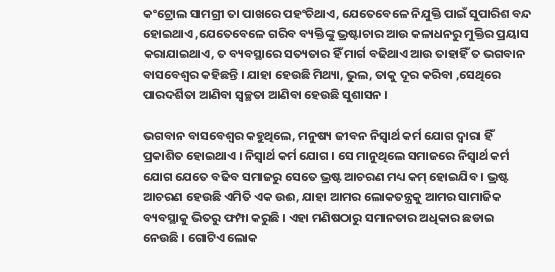କଂଟ୍ରୋଲ ସାମଗ୍ରୀ ତା ପାଖରେ ପହଂଚିଥାଏ, ଯେତେବେଳେ ନିଯୁକ୍ତି ପାଇଁ ସୁପାରିଶ ବନ୍ଦ ହୋଇଥାଏ ,ଯେତେବେଳେ ଗରିବ ବ୍ୟକ୍ତିଙ୍କୁ ଭ୍ରଷ୍ଟାଚାର ଆଉ କଳାଧନରୁ ମୁକ୍ତିର ପ୍ରୟାସ କରାଯାଇଥାଏ, ତ ବ୍ୟବସ୍ଥାରେ ସତ୍ୟତାର ହିଁ ମାର୍ଗ ବଢିଥାଏ ଆଉ ତାହାହିଁ ତ ଭଗବାନ ବାସବେଶ୍ୱର କହିଛନ୍ତି । ଯାହା ହେଉଛି ମିଥ୍ୟା, ଭୁଲ, ତାକୁ ଦୂର କରିବା ,ସେଥିରେ ପାରଦର୍ଶିତା ଆଣିବା ସ୍ୱଚ୍ଛତା ଆଣିବା ହେଉଛି ସୁଶାସନ ।

ଭଗବାନ ବାସବେଶ୍ୱର କହୁଥିଲେ, ମନୁଷ୍ୟ ଜୀବନ ନିସ୍ୱାର୍ଥ କର୍ମ ଯୋଗ ଦ୍ୱାରା ହିଁ ପ୍ରକାଶିତ ହୋଇଥାଏ । ନିସ୍ୱାର୍ଥ କର୍ମ ଯୋଗ । ସେ ମାନୁଥିଲେ ସମାଜରେ ନିସ୍ୱାର୍ଥ କର୍ମ ଯୋଗ ଯେତେ ବଢିବ ସମାଜରୁ ସେତେ ଭ୍ରଷ୍ଟ ଆଚରଣ ମଧ୍ୟ କମ୍ ହୋଇଯିବ । ଭ୍ରଷ୍ଟ ଆଚରଣ ହେଉଛି ଏମିତି ଏକ ଉଈ, ଯାହା ଆମର ଲୋକତନ୍ତ୍ରକୁ ଆମର ସାମାଜିକ ବ୍ୟବସ୍ଥାକୁ ଭିତରୁ ଫମ୍ପା କରୁଛି । ଏହା ମଣିଷଠାରୁ ସମାନତାର ଅଧିକାର ଛଡାଇ ନେଉଛି । ଗୋଟିଏ ଲୋକ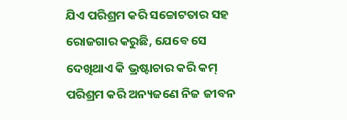ଯିଏ ପରିଶ୍ରମ କରି ସଚ୍ଚୋଟତାର ସହ ରୋଜଗାର କରୁଛି, ଯେବେ ସେ ଦେଖିଥାଏ କି ଭ୍ରଷ୍ଟାଚାର କରି କମ୍ ପରିଶ୍ରମ କରି ଅନ୍ୟଜଣେ ନିଜ ଜୀବନ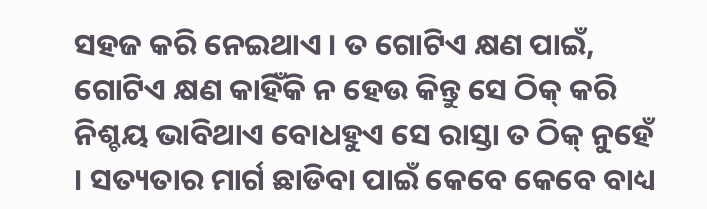ସହଜ କରି ନେଇଥାଏ । ତ ଗୋଟିଏ କ୍ଷଣ ପାଇଁ, ଗୋଟିଏ କ୍ଷଣ କାହିଁକି ନ ହେଉ କିନ୍ତୁ ସେ ଠିକ୍ କରି ନିଶ୍ଚୟ ଭାବିଥାଏ ବୋଧହୁଏ ସେ ରାସ୍ତା ତ ଠିକ୍ ନୁହେଁ । ସତ୍ୟତାର ମାର୍ଗ ଛାଡିବା ପାଇଁ କେବେ କେବେ ବାଧ୍ୟ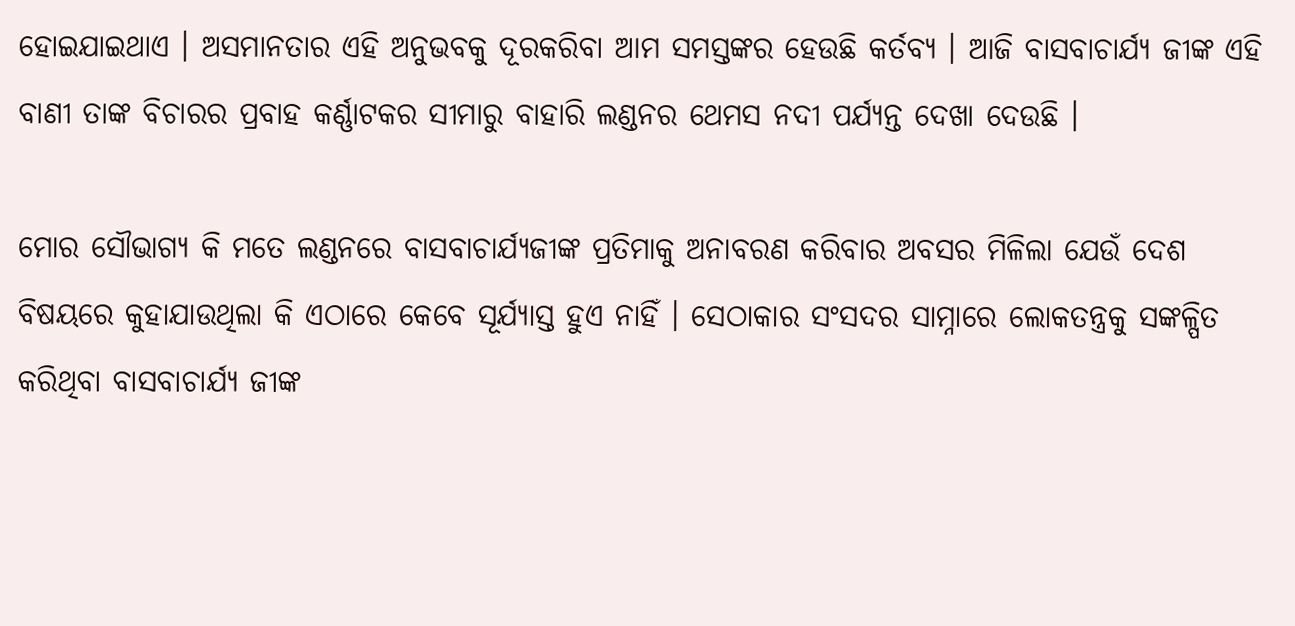ହୋଇଯାଇଥାଏ । ଅସମାନତାର ଏହି ଅନୁଭବକୁ ଦୂରକରିବା ଆମ ସମସ୍ତଙ୍କର ହେଉଛି କର୍ତବ୍ୟ । ଆଜି ବାସବାଚାର୍ଯ୍ୟ ଜୀଙ୍କ ଏହି ବାଣୀ ତାଙ୍କ ବିଚାରର ପ୍ରବାହ କର୍ଣ୍ଣାଟକର ସୀମାରୁ ବାହାରି ଲଣ୍ଡନର ଥେମସ ନଦୀ ପର୍ଯ୍ୟନ୍ତ ଦେଖା ଦେଉଛି ।

ମୋର ସୌଭାଗ୍ୟ କି ମତେ ଲଣ୍ଡନରେ ବାସବାଚାର୍ଯ୍ୟଜୀଙ୍କ ପ୍ରତିମାକୁ ଅନାବରଣ କରିବାର ଅବସର ମିଳିଲା ଯେଉଁ ଦେଶ ବିଷୟରେ କୁହାଯାଉଥିଲା କି ଏଠାରେ କେବେ ସୂର୍ଯ୍ୟାସ୍ତ ହୁଏ ନାହିଁ । ସେଠାକାର ସଂସଦର ସାମ୍ନାରେ ଲୋକତନ୍ତ୍ରକୁ ସଙ୍କଳ୍ପିତ କରିଥିବା ବାସବାଚାର୍ଯ୍ୟ ଜୀଙ୍କ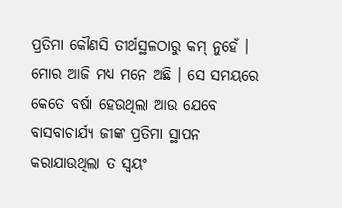ପ୍ରତିମା କୌଣସି ତୀର୍ଥସ୍ଥଳଠାରୁ କମ୍ ନୁହେଁ । ମୋର ଆଜି ମଧ୍ୟ ମନେ ଅଛି । ସେ ସମୟରେ କେତେ ବର୍ଷା ହେଉଥିଲା ଆଉ ଯେବେ ବାସବାଚାର୍ଯ୍ୟ ଜୀଙ୍କ ପ୍ରତିମା ସ୍ଥାପନ କରାଯାଉଥିଲା ତ ସ୍ୱୟଂ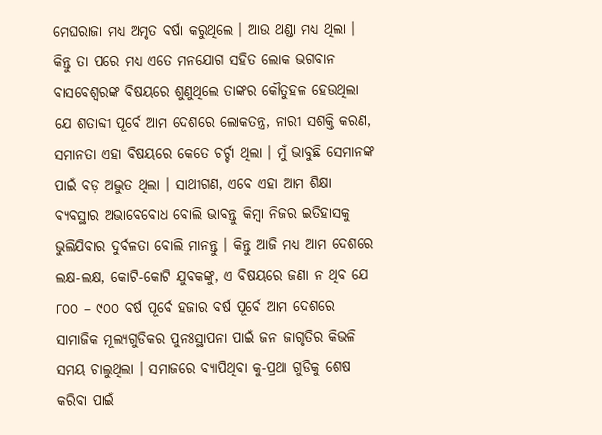ମେଘରାଜା ମଧ୍ୟ ଅମୃତ ବର୍ଷା କରୁଥିଲେ । ଆଉ ଥଣ୍ଡା ମଧ୍ୟ ଥିଲା । କିନ୍ତୁ ତା ପରେ ମଧ୍ୟ ଏତେ ମନଯୋଗ ସହିତ ଲୋକ ଭଗବାନ ବାସବେଶ୍ୱରଙ୍କ ବିଷୟରେ ଶୁଣୁଥିଲେ ତାଙ୍କର କୌତୁହଳ ହେଉଥିଲା ଯେ ଶତାବ୍ଦୀ ପୂର୍ବେ ଆମ ଦେଶରେ ଲୋକତନ୍ତ୍ର, ନାରୀ ସଶକ୍ତି କରଣ, ସମାନତା ଏହା ବିଷୟରେ କେତେ ଚର୍ଚ୍ଚା ଥିଲା । ମୁଁ ଭାବୁଛି ସେମାନଙ୍କ ପାଇଁ ବଡ଼ ଅଦ୍ଭୁତ ଥିଲା । ସାଥୀଗଣ, ଏବେ ଏହା ଆମ ଶିକ୍ଷା ବ୍ୟବସ୍ଥାର ଅଭାବେବୋଧ ବୋଲି ଭାବନ୍ତୁ କିମ୍ବା ନିଜର ଇତିହାସକୁ ଭୁଲିଯିବାର ଦୁର୍ବଳତା ବୋଲି ମାନନ୍ତୁ । କିନ୍ତୁ ଆଜି ମଧ୍ୟ ଆମ ଦେଶରେ ଲକ୍ଷ-ଲକ୍ଷ, କୋଟି-କୋଟି ଯୁବକଙ୍କୁ, ଏ ବିଷୟରେ ଜଣା ନ ଥିବ ଯେ ୮୦୦ – ୯୦୦ ବର୍ଷ ପୂର୍ବେ ହଜାର ବର୍ଷ ପୂର୍ବେ ଆମ ଦେଶରେ ସାମାଜିକ ମୂଲ୍ୟଗୁଡିକର ପୁନଃସ୍ଥାପନା ପାଇଁ ଜନ ଜାଗୃତିର କିଭଳି ସମୟ ଚାଲୁଥିଲା । ସମାଜରେ ବ୍ୟାପିଥିବା କୁ-ପ୍ରଥା ଗୁଡିକୁ ଶେଷ କରିବା ପାଇଁ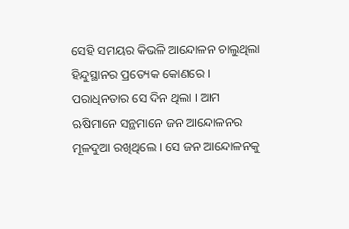ସେହି ସମୟର କିଭଳି ଆନ୍ଦୋଳନ ଚାଲୁଥିଲା ହିନ୍ଦୁସ୍ଥାନର ପ୍ରତ୍ୟେକ କୋଣରେ । ପରାଧିନତାର ସେ ଦିନ ଥିଲା । ଆମ ଋଷିମାନେ ସନ୍ଥମାନେ ଜନ ଆନ୍ଦୋଳନର ମୂଳଦୁଆ ରଖିଥିଲେ । ସେ ଜନ ଆନ୍ଦୋଳନକୁ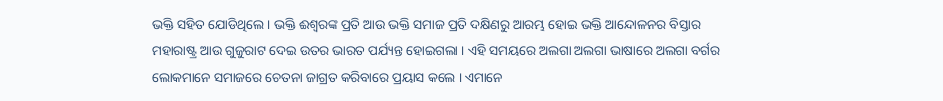ଭକ୍ତି ସହିତ ଯୋଡିଥିଲେ । ଭକ୍ତି ଈଶ୍ୱରଙ୍କ ପ୍ରତି ଆଉ ଭକ୍ତି ସମାଜ ପ୍ରତି ଦକ୍ଷିଣରୁ ଆରମ୍ଭ ହୋଇ ଭକ୍ତି ଆନ୍ଦୋଳନର ବିସ୍ତାର ମହାରାଷ୍ଟ୍ର ଆଉ ଗୁଜୁରାଟ ଦେଇ ଉତର ଭାରତ ପର୍ଯ୍ୟନ୍ତ ହୋଇଗଲା । ଏହି ସମୟରେ ଅଲଗା ଅଲଗା ଭାଷାରେ ଅଲଗା ବର୍ଗର ଲୋକମାନେ ସମାଜରେ ଚେତନା ଜାଗ୍ରତ କରିବାରେ ପ୍ରୟାସ କଲେ । ଏମାନେ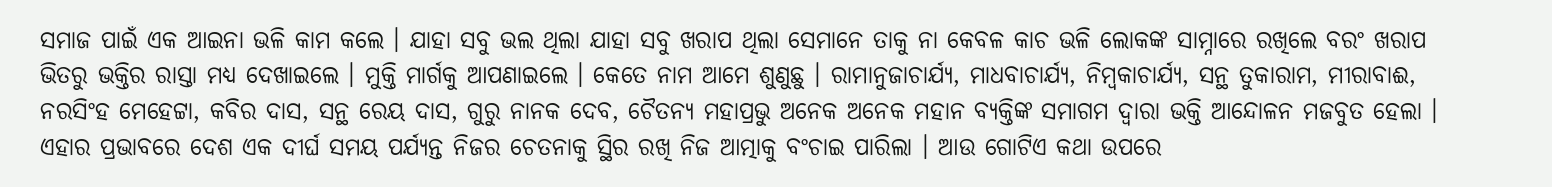ସମାଜ ପାଇଁ ଏକ ଆଇନା ଭଳି କାମ କଲେ । ଯାହା ସବୁ ଭଲ ଥିଲା ଯାହା ସବୁ ଖରାପ ଥିଲା ସେମାନେ ତାକୁ ନା କେବଳ କାଚ ଭଳି ଲୋକଙ୍କ ସାମ୍ନାରେ ରଖିଲେ ବରଂ ଖରାପ ଭିତରୁ ଭକ୍ତିର ରାସ୍ତା ମଧ୍ୟ ଦେଖାଇଲେ । ମୁକ୍ତି ମାର୍ଗକୁ ଆପଣାଇଲେ । କେତେ ନାମ ଆମେ ଶୁଣୁଛୁ । ରାମାନୁଜାଚାର୍ଯ୍ୟ, ମାଧବାଚାର୍ଯ୍ୟ, ନିମ୍ବକାଚାର୍ଯ୍ୟ, ସନ୍ଥ ତୁକାରାମ, ମୀରାବାଈ, ନରସିଂହ ମେହେଟ୍ଟା, କବିର ଦାସ, ସନ୍ଥ ରେୟ ଦାସ, ଗୁରୁ ନାନକ ଦେବ, ଚୈତନ୍ୟ ମହାପ୍ରଭୁ ଅନେକ ଅନେକ ମହାନ ବ୍ୟକ୍ତିଙ୍କ ସମାଗମ ଦ୍ୱାରା ଭକ୍ତି ଆନ୍ଦୋଳନ ମଜବୁତ ହେଲା । ଏହାର ପ୍ରଭାବରେ ଦେଶ ଏକ ଦୀର୍ଘ ସମୟ ପର୍ଯ୍ୟନ୍ତ ନିଜର ଚେତନାକୁ ସ୍ଥିର ରଖି ନିଜ ଆତ୍ମାକୁ ବଂଚାଇ ପାରିଲା । ଆଉ ଗୋଟିଏ କଥା ଉପରେ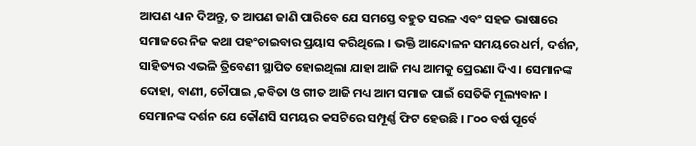ଆପଣ ଧ୍ୟାନ ଦିଅନ୍ତୁ, ତ ଆପଣ ଜାଣି ପାରିବେ ଯେ ସମସ୍ତେ ବହୁତ ସରଳ ଏବଂ ସହଜ ଭାଷାରେ ସମାଜରେ ନିଜ କଥା ପହଂଚାଇବାର ପ୍ରୟାସ କରିଥିଲେ । ଭକ୍ତି ଆନ୍ଦୋଳନ ସମୟରେ ଧର୍ମ, ଦର୍ଶନ, ସାହିତ୍ୟର ଏଭଳି ତ୍ରିବେଣୀ ସ୍ଥାପିତ ହୋଇଥିଲା ଯାହା ଆଜି ମଧ୍ୟ ଆମକୁ ପ୍ରେରଣା ଦିଏ । ସେମାନଙ୍କ ଦୋହା, ବାଣୀ, ଚୌପାଇ ,କବିତା ଓ ଗୀତ ଆଜି ମଧ୍ୟ ଆମ ସମାଜ ପାଇଁ ସେତିକି ମୂଲ୍ୟବାନ । ସେମାନଙ୍କ ଦର୍ଶନ ଯେ କୌଣସି ସମୟର କସଟିରେ ସମ୍ପୂର୍ଣ୍ଣ ଫିଟ ହେଉଛି । ୮୦୦ ବର୍ଷ ପୂର୍ବେ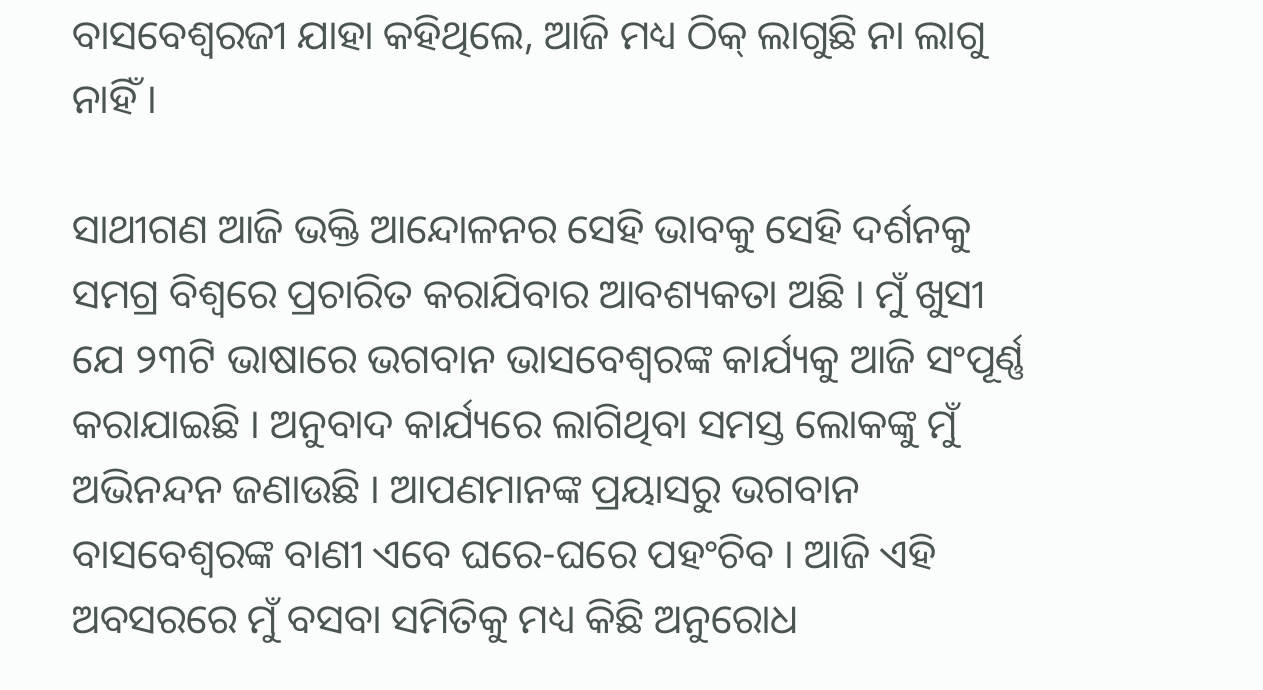ବାସବେଶ୍ୱରଜୀ ଯାହା କହିଥିଲେ, ଆଜି ମଧ୍ୟ ଠିକ୍ ଲାଗୁଛି ନା ଲାଗୁ ନାହିଁ ।

ସାଥୀଗଣ ଆଜି ଭକ୍ତି ଆନ୍ଦୋଳନର ସେହି ଭାବକୁ ସେହି ଦର୍ଶନକୁ ସମଗ୍ର ବିଶ୍ୱରେ ପ୍ରଚାରିତ କରାଯିବାର ଆବଶ୍ୟକତା ଅଛି । ମୁଁ ଖୁସୀ ଯେ ୨୩ଟି ଭାଷାରେ ଭଗବାନ ଭାସବେଶ୍ୱରଙ୍କ କାର୍ଯ୍ୟକୁ ଆଜି ସଂପୂର୍ଣ୍ଣ କରାଯାଇଛି । ଅନୁବାଦ କାର୍ଯ୍ୟରେ ଲାଗିଥିବା ସମସ୍ତ ଲୋକଙ୍କୁ ମୁଁ ଅଭିନନ୍ଦନ ଜଣାଉଛି । ଆପଣମାନଙ୍କ ପ୍ରୟାସରୁ ଭଗବାନ ବାସବେଶ୍ୱରଙ୍କ ବାଣୀ ଏବେ ଘରେ-ଘରେ ପହଂଚିବ । ଆଜି ଏହି ଅବସରରେ ମୁଁ ବସବା ସମିତିକୁ ମଧ୍ୟ କିଛି ଅନୁରୋଧ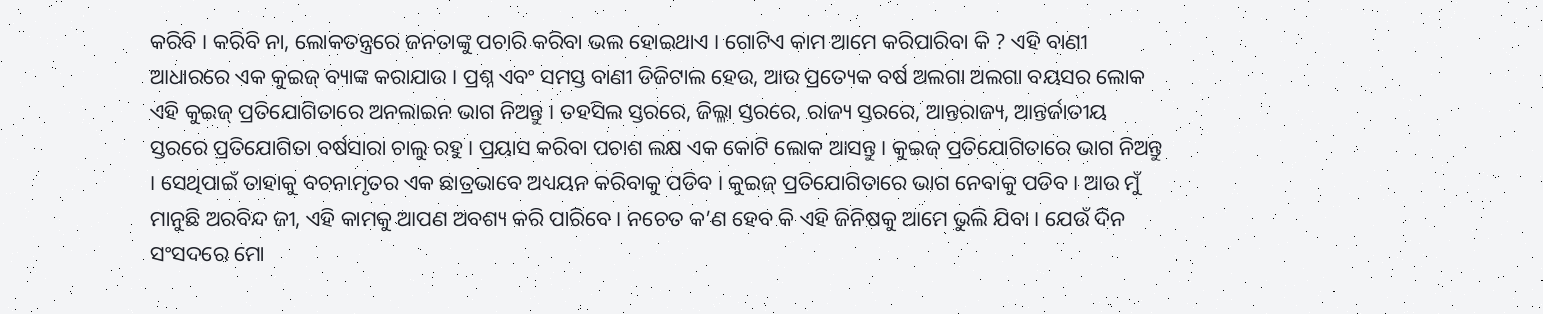କରିବି । କରିବି ନା, ଲୋକତନ୍ତ୍ରରେ ଜନତାଙ୍କୁ ପଚାରି କରିବା ଭଲ ହୋଇଥାଏ । ଗୋଟିଏ କାମ ଆମେ କରିପାରିବା କି ? ଏହି ବାଣୀ ଆଧାରରେ ଏକ କୁଇଜ୍ ବ୍ୟାଙ୍କ କରାଯାଉ । ପ୍ରଶ୍ନ ଏବଂ ସମସ୍ତ ବାଣୀ ଡିଜିଟାଲ ହେଉ, ଆଉ ପ୍ରତ୍ୟେକ ବର୍ଷ ଅଲଗା ଅଲଗା ବୟସର ଲୋକ ଏହି କୁଇଜ୍ ପ୍ରତିଯୋଗିତାରେ ଅନଲାଇନ ଭାଗ ନିଅନ୍ତୁ । ତହସିଲ ସ୍ତରରେ, ଜିଲ୍ଳା ସ୍ତରରେ, ରାଜ୍ୟ ସ୍ତରରେ, ଆନ୍ତରାଜ୍ୟ, ଆନ୍ତର୍ଜାତୀୟ ସ୍ତରରେ ପ୍ରତିଯୋଗିତା ବର୍ଷସାରା ଚାଲୁ ରହୁ । ପ୍ରୟାସ କରିବା ପଚାଶ ଲକ୍ଷ ଏକ କୋଟି ଲୋକ ଆସନ୍ତୁ । କୁଇଜ୍ ପ୍ରତିଯୋଗିତାରେ ଭାଗ ନିଅନ୍ତୁ । ସେଥିପାଇଁ ତାହାକୁ ବଚନାମୃତର ଏକ ଛାତ୍ରଭାବେ ଅଧ୍ୟୟନ କରିବାକୁ ପଡିବ । କୁଇଜ୍ ପ୍ରତିଯୋଗିତାରେ ଭାଗ ନେବାକୁ ପଡିବ । ଆଉ ମୁଁ ମାନୁଛି ଅରବିନ୍ଦ ଜୀ, ଏହି କାମକୁ ଆପଣ ଅବଶ୍ୟ କରି ପାରିବେ । ନଚେତ କ’ଣ ହେବ କି ଏହି ଜିନିଷକୁ ଆମେ ଭୁଲି ଯିବା । ଯେଉଁ ଦିନ ସଂସଦରେ ମୋ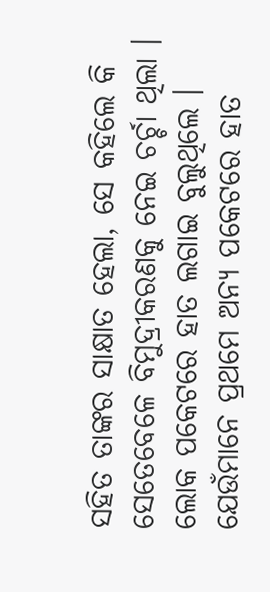ସହିତ ତାଙ୍କର ସାକ୍ଷାତ ହେଲା, ସେ କହିଲେ କି ସେତେବେଳେ ବିମୁଦ୍ରୀକରଣକୁ ନେଇ ଚର୍ଚ୍ଚା ଥିଲା । ଲୋକ ପକେଟରେ ହାତ ଲଗାଇ ବୁଲୁଥିଲେ । ଯେଉଁମାନେ ପ୍ରଥମେ ଅନ୍ୟ ପକେଟରେ ହାତ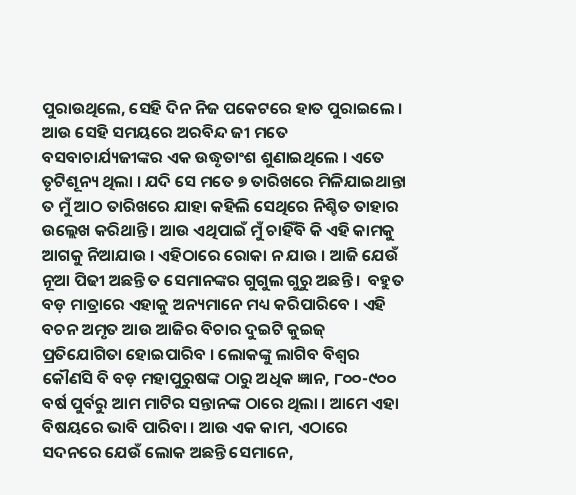ପୁରାଉଥିଲେ, ସେହି ଦିନ ନିଜ ପକେଟରେ ହାତ ପୁରାଇଲେ । ଆଉ ସେହି ସମୟରେ ଅରବିନ୍ଦ ଜୀ ମତେ ବସବାଚାର୍ଯ୍ୟଜୀଙ୍କର ଏକ ଉଦ୍ଧୃତାଂଶ ଶୁଣାଇଥିଲେ । ଏତେ ତୃଟିଶୂନ୍ୟ ଥିଲା । ଯଦି ସେ ମତେ ୭ ତାରିଖରେ ମିଳିଯାଇଥାନ୍ତା ତ ମୁଁ ଆଠ ତାରିଖରେ ଯାହା କହିଲି ସେଥିରେ ନିଶ୍ଚିତ ତାହାର ଉଲ୍ଲେଖ କରିଥାନ୍ତି । ଆଉ ଏଥିପାଇଁ ମୁଁ ଚାହିଁବି କି ଏହି କାମକୁ ଆଗକୁ ନିଆଯାଉ । ଏହିଠାରେ ରୋକା ନ ଯାଉ । ଆଜି ଯେଉଁ ନୂଆ ପିଢୀ ଅଛନ୍ତି ତ ସେମାନଙ୍କର ଗୁଗୁଲ ଗୁରୁ ଅଛନ୍ତି ।  ବହୁତ ବଡ଼ ମାତ୍ରାରେ ଏହାକୁ ଅନ୍ୟମାନେ ମଧ୍ୟ କରିପାରିବେ । ଏହି ବଚନ ଅମୃତ ଆଉ ଆଜିର ବିଚାର ଦୁଇଟି କୁଇଜ୍ ପ୍ରତିଯୋଗିତା ହୋଇପାରିବ । ଲୋକଙ୍କୁ ଲାଗିବ ବିଶ୍ୱର କୌଣସି ବି ବଡ଼ ମହାପୁରୁଷଙ୍କ ଠାରୁ ଅଧିକ ଜ୍ଞାନ, ୮୦୦-୯୦୦    ବର୍ଷ ପୁର୍ବରୁ ଆମ ମାଟିର ସନ୍ତାନଙ୍କ ଠାରେ ଥିଲା । ଆମେ ଏହା ବିଷୟରେ ଭାବି ପାରିବା । ଆଉ ଏକ କାମ, ଏଠାରେ ସଦନରେ ଯେଉଁ ଲୋକ ଅଛନ୍ତି ସେମାନେ,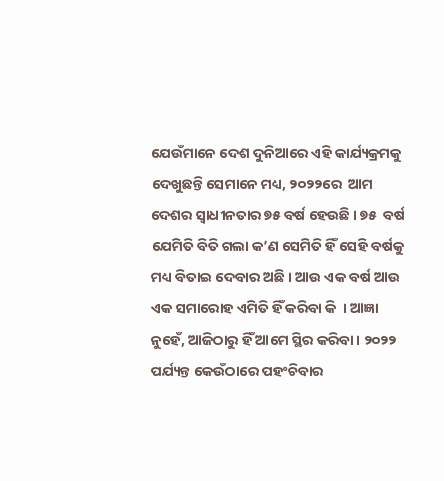ଯେଉଁମାନେ ଦେଶ ଦୁନିଆରେ ଏହି କାର୍ଯ୍ୟକ୍ରମକୁ ଦେଖୁଛନ୍ତି ସେମାନେ ମଧ୍ୟ, ୨୦୨୨ରେ  ଆମ ଦେଶର ସ୍ୱାଧୀନତାର ୭୫ ବର୍ଷ ହେଉଛି । ୭୫  ବର୍ଷ ଯେମିତି ବିତି ଗଲା କ’ଣ ସେମିତି ହିଁ ସେହି ବର୍ଷକୁ ମଧ୍ୟ ବିତାଇ ଦେବାର ଅଛି । ଆଉ ଏକ ବର୍ଷ ଆଉ ଏକ ସମାରୋହ ଏମିତି ହିଁ କରିବା କି  । ଆଜ୍ଞା ନୁହେଁ, ଆଜିଠାରୁ ହିଁ ଆମେ ସ୍ଥିର କରିବା । ୨୦୨୨ ପର୍ଯ୍ୟନ୍ତ କେଉଁଠାରେ ପହଂଚିବାର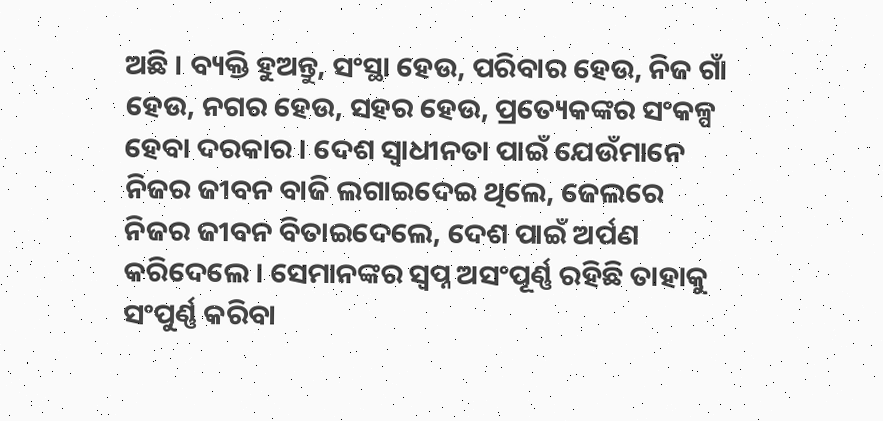ଅଛି । ବ୍ୟକ୍ତି ହୁଅନ୍ତୁ, ସଂସ୍ଥା ହେଉ, ପରିବାର ହେଉ, ନିଜ ଗାଁ ହେଉ, ନଗର ହେଉ, ସହର ହେଉ, ପ୍ରତ୍ୟେକଙ୍କର ସଂକଳ୍ପ ହେବା ଦରକାର । ଦେଶ ସ୍ୱାଧୀନତା ପାଇଁ ଯେଉଁମାନେ ନିଜର ଜୀବନ ବାଜି ଲଗାଇଦେଇ ଥିଲେ, ଜେଲରେ  ନିଜର ଜୀବନ ବିତାଇଦେଲେ, ଦେଶ ପାଇଁ ଅର୍ପଣ କରିଦେଲେ । ସେମାନଙ୍କର ସ୍ୱପ୍ନ ଅସଂପୂର୍ଣ୍ଣ ରହିଛି ତାହାକୁ ସଂପୁର୍ଣ୍ଣ କରିବା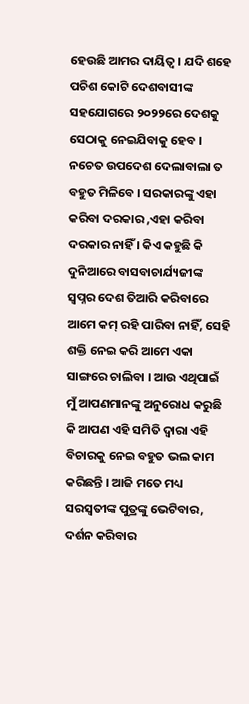ହେଉଛି ଆମର ଦାୟିତ୍ୱ । ଯଦି ଶହେ ପଚିଶ କୋଟି ଦେଶବାସୀଙ୍କ ସହଯୋଗରେ ୨୦୨୨ରେ ଦେଶକୁ ସେଠାକୁ ନେଇଯିବାକୁ ହେବ । ନଚେତ ଉପଦେଶ ଦେଲାବାଲା ତ ବହୁତ ମିଳିବେ । ସରକାରଙ୍କୁ ଏହା କରିବା ଦରକାର ,ଏହା କରିବା ଦରକାର ନାହିଁ । କିଏ କହୁଛି କି ଦୁନିଆରେ ବାସବାଚାର୍ଯ୍ୟଜୀଙ୍କ ସ୍ୱପ୍ନର ଦେଶ ତିଆରି କରିବାରେ ଆମେ କମ୍ ରହି ପାରିବା ନାହିଁ, ସେହି ଶକ୍ତି ନେଇ କରି ଆମେ ଏକା ସାଙ୍ଗରେ ଚାଲିବା । ଆଉ ଏଥିପାଇଁ  ମୁଁ ଆପଣମାନଙ୍କୁ ଅନୁରୋଧ କରୁଛି କି ଆପଣ ଏହି ସମିତି ଦ୍ୱାରା ଏହି ବିଚାରକୁ ନେଇ ବହୁତ ଭଲ କାମ କରିଛନ୍ତି । ଆଜି ମତେ ମଧ୍ୟ ସରସ୍ୱତୀଙ୍କ ପୁତ୍ରଙ୍କୁ ଭେଟିବାର, ଦର୍ଶନ କରିବାର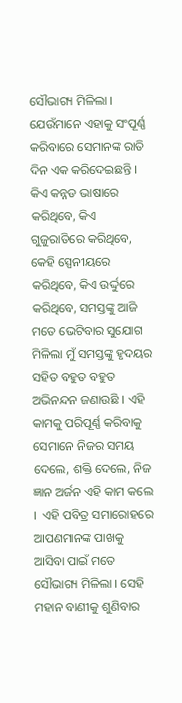ସୌଭାଗ୍ୟ ମିଳିଲା ।  ଯେଉଁମାନେ ଏହାକୁ ସଂପୂର୍ଣ୍ଣ କରିବାରେ ସେମାନଙ୍କ ରାତି ଦିନ ଏକ କରିଦେଇଛନ୍ତି । କିଏ କନ୍ନଡ ଭାଷାରେ କରିଥିବେ, କିଏ ଗୁଜୁରାତିରେ କରିଥିବେ, କେହି ସ୍ପେନୀୟରେ କରିଥିବେ, କିଏ ଉର୍ଦ୍ଦୁରେ କରିଥିବେ, ସମସ୍ତଙ୍କୁ ଆଜି ମତେ ଭେଟିବାର ସୁଯୋଗ ମିଳିଲା ମୁଁ ସମସ୍ତଙ୍କୁ ହୃଦୟର ସହିତ ବହୁତ ବହୁତ ଅଭିନନ୍ଦନ ଜଣାଉଛି । ଏହି କାମକୁ ପରିପୂର୍ଣ୍ଣ କରିବାକୁ ସେମାନେ ନିଜର ସମୟ ଦେଲେ, ଶକ୍ତି ଦେଲେ, ନିଜ ଜ୍ଞାନ ଅର୍ଜନ ଏହି କାମ କଲେ ।  ଏହି ପବିତ୍ର ସମାରୋହରେ ଆପଣମାନଙ୍କ ପାଖକୁ ଆସିବା ପାଇଁ ମତେ ସୌଭାଗ୍ୟ ମିଳିଲା । ସେହି ମହାନ ବାଣୀକୁ ଶୁଣିବାର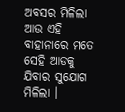ଅବସର ମିଳିଲା ଆଉ ଏହି ବାହାନାରେ ମତେ ସେହି ଆଡକୁ ଯିବାର ସୁଯୋଗ ମିଳିଲା ।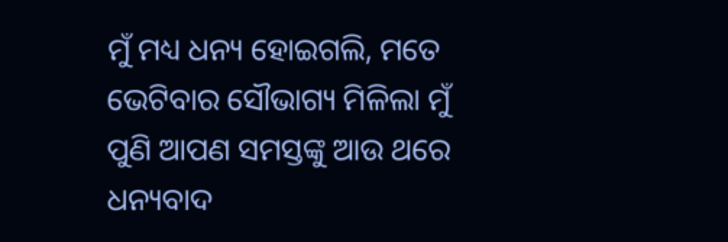ମୁଁ ମଧ୍ୟ ଧନ୍ୟ ହୋଇଗଲି, ମତେ ଭେଟିବାର ସୌଭାଗ୍ୟ ମିଳିଲା ମୁଁ ପୁଣି ଆପଣ ସମସ୍ତଙ୍କୁ ଆଉ ଥରେ ଧନ୍ୟବାଦ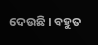ଦେଉଛି । ବହୁତ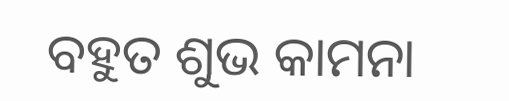ବହୁତ ଶୁଭ କାମନା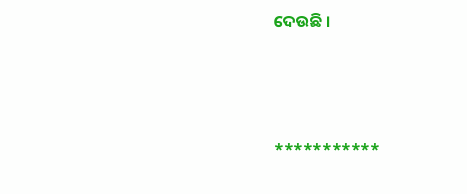ଦେଉଛି ।



***********